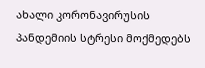ახალი კორონავირუსის პანდემიის სტრესი მოქმედებს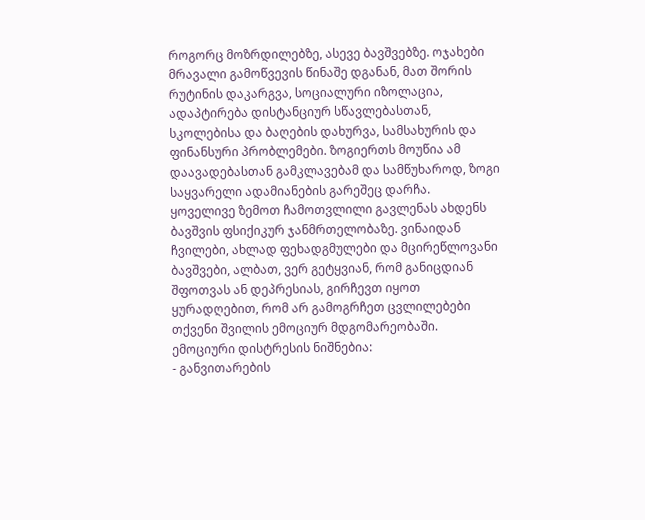როგორც მოზრდილებზე, ასევე ბავშვებზე. ოჯახები მრავალი გამოწვევის წინაშე დგანან, მათ შორის რუტინის დაკარგვა, სოციალური იზოლაცია, ადაპტირება დისტანციურ სწავლებასთან, სკოლებისა და ბაღების დახურვა, სამსახურის და ფინანსური პრობლემები. ზოგიერთს მოუწია ამ დაავადებასთან გამკლავებამ და სამწუხაროდ, ზოგი საყვარელი ადამიანების გარეშეც დარჩა.
ყოველივე ზემოთ ჩამოთვლილი გავლენას ახდენს ბავშვის ფსიქიკურ ჯანმრთელობაზე. ვინაიდან ჩვილები, ახლად ფეხადგმულები და მცირეწლოვანი ბავშვები, ალბათ, ვერ გეტყვიან, რომ განიცდიან შფოთვას ან დეპრესიას, გირჩევთ იყოთ ყურადღებით, რომ არ გამოგრჩეთ ცვლილებები თქვენი შვილის ემოციურ მდგომარეობაში.
ემოციური დისტრესის ნიშნებია:
- განვითარების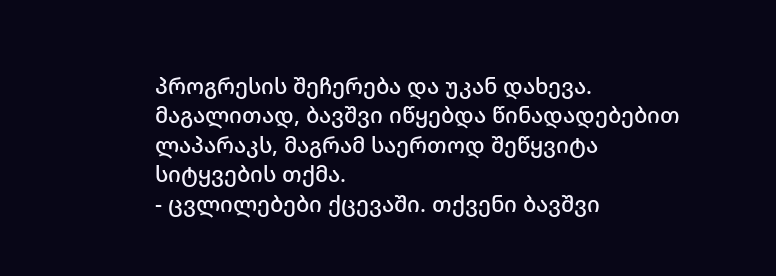პროგრესის შეჩერება და უკან დახევა. მაგალითად, ბავშვი იწყებდა წინადადებებით ლაპარაკს, მაგრამ საერთოდ შეწყვიტა სიტყვების თქმა.
- ცვლილებები ქცევაში. თქვენი ბავშვი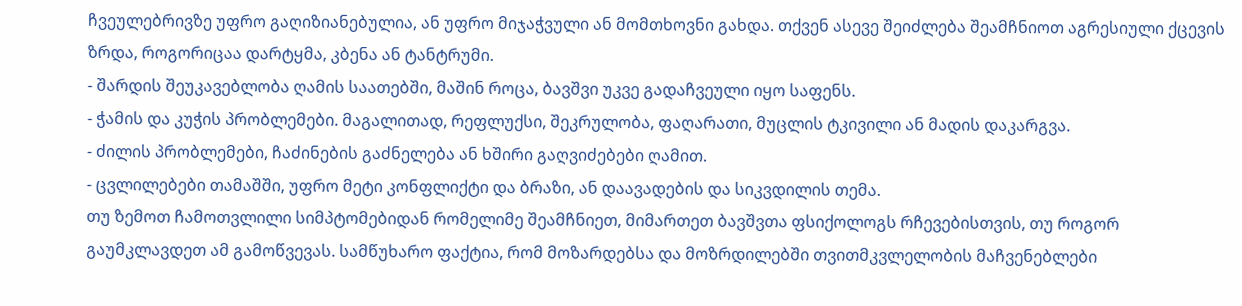ჩვეულებრივზე უფრო გაღიზიანებულია, ან უფრო მიჯაჭვული ან მომთხოვნი გახდა. თქვენ ასევე შეიძლება შეამჩნიოთ აგრესიული ქცევის ზრდა, როგორიცაა დარტყმა, კბენა ან ტანტრუმი.
- შარდის შეუკავებლობა ღამის საათებში, მაშინ როცა, ბავშვი უკვე გადაჩვეული იყო საფენს.
- ჭამის და კუჭის პრობლემები. მაგალითად, რეფლუქსი, შეკრულობა, ფაღარათი, მუცლის ტკივილი ან მადის დაკარგვა.
- ძილის პრობლემები, ჩაძინების გაძნელება ან ხშირი გაღვიძებები ღამით.
- ცვლილებები თამაშში, უფრო მეტი კონფლიქტი და ბრაზი, ან დაავადების და სიკვდილის თემა.
თუ ზემოთ ჩამოთვლილი სიმპტომებიდან რომელიმე შეამჩნიეთ, მიმართეთ ბავშვთა ფსიქოლოგს რჩევებისთვის, თუ როგორ გაუმკლავდეთ ამ გამოწვევას. სამწუხარო ფაქტია, რომ მოზარდებსა და მოზრდილებში თვითმკვლელობის მაჩვენებლები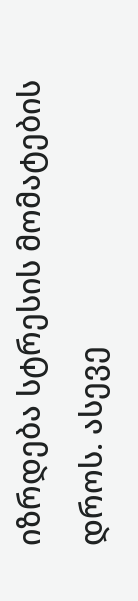იზრდება სტრესის მომატების დროს. ასევე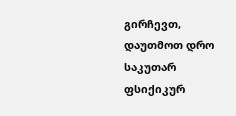გირჩევთ, დაუთმოთ დრო საკუთარ ფსიქიკურ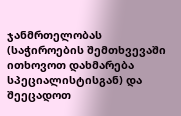ჯანმრთელობას (საჭიროების შემთხვევაში ითხოვოთ დახმარება სპეციალისტისგან) და შეეცადოთ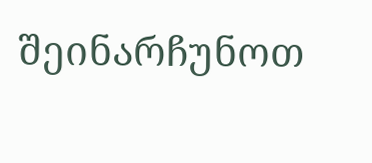შეინარჩუნოთ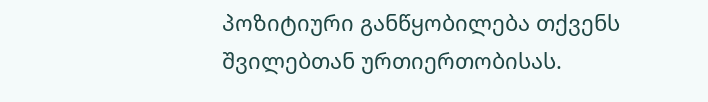პოზიტიური განწყობილება თქვენს შვილებთან ურთიერთობისას.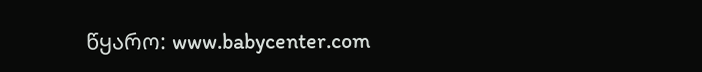წყარო: www.babycenter.com